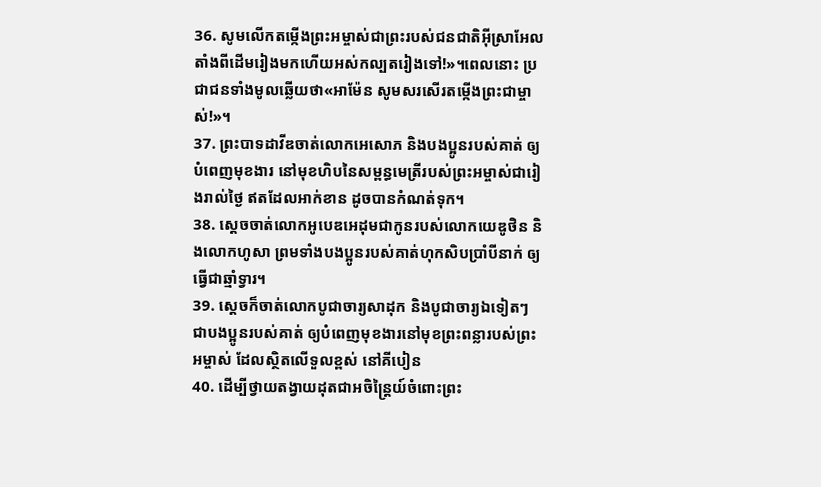36. សូមលើកតម្កើងព្រះអម្ចាស់ជាព្រះរបស់ជនជាតិអ៊ីស្រាអែលតាំងពីដើមរៀងមកហើយអស់កល្បតរៀងទៅ!»។ពេលនោះ ប្រជាជនទាំងមូលឆ្លើយថា«អាម៉ែន សូមសរសើរតម្កើងព្រះជាម្ចាស់!»។
37. ព្រះបាទដាវីឌចាត់លោកអេសោភ និងបងប្អូនរបស់គាត់ ឲ្យបំពេញមុខងារ នៅមុខហិបនៃសម្ពន្ធមេត្រីរបស់ព្រះអម្ចាស់ជារៀងរាល់ថ្ងៃ ឥតដែលអាក់ខាន ដូចបានកំណត់ទុក។
38. ស្ដេចចាត់លោកអូបេឌអេដុមជាកូនរបស់លោកយេឌូថិន និងលោកហូសា ព្រមទាំងបងប្អូនរបស់គាត់ហុកសិបប្រាំបីនាក់ ឲ្យធ្វើជាឆ្មាំទ្វារ។
39. ស្ដេចក៏ចាត់លោកបូជាចារ្យសាដុក និងបូជាចារ្យឯទៀតៗ ជាបងប្អូនរបស់គាត់ ឲ្យបំពេញមុខងារនៅមុខព្រះពន្លារបស់ព្រះអម្ចាស់ ដែលស្ថិតលើទួលខ្ពស់ នៅគីបៀន
40. ដើម្បីថ្វាយតង្វាយដុតជាអចិន្ត្រៃយ៍ចំពោះព្រះ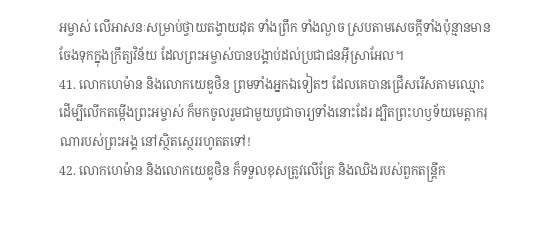អម្ចាស់ លើអាសនៈសម្រាប់ថ្វាយតង្វាយដុត ទាំងព្រឹក ទាំងល្ងាច ស្របតាមសេចក្ដីទាំងប៉ុន្មានមានចែងទុកក្នុងក្រឹត្យវិន័យ ដែលព្រះអម្ចាស់បានបង្គាប់ដល់ប្រជាជនអ៊ីស្រាអែល។
41. លោកហេម៉ាន និងលោកយេឌូថិន ព្រមទាំងអ្នកឯទៀតៗ ដែលគេបានជ្រើសរើសតាមឈ្មោះ ដើម្បីលើកតម្កើងព្រះអម្ចាស់ ក៏មកចូលរួមជាមួយបូជាចារ្យទាំងនោះដែរ ដ្បិតព្រះហឫទ័យមេត្តាករុណារបស់ព្រះអង្គ នៅស្ថិតស្ថេររហូតតទៅ!
42. លោកហេម៉ាន និងលោកយេឌូថិន ក៏ទទួលខុសត្រូវលើត្រែ និងឈិងរបស់ពួកតន្ត្រីក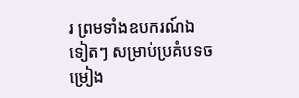រ ព្រមទាំងឧបករណ៍ឯទៀតៗ សម្រាប់ប្រគំបទចម្រៀង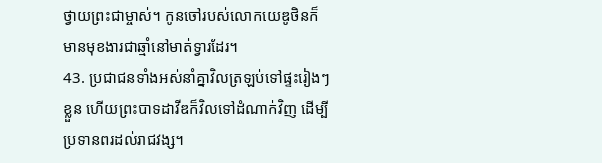ថ្វាយព្រះជាម្ចាស់។ កូនចៅរបស់លោកយេឌូថិនក៏មានមុខងារជាឆ្មាំនៅមាត់ទ្វារដែរ។
43. ប្រជាជនទាំងអស់នាំគ្នាវិលត្រឡប់ទៅផ្ទះរៀងៗខ្លួន ហើយព្រះបាទដាវីឌក៏វិលទៅដំណាក់វិញ ដើម្បីប្រទានពរដល់រាជវង្ស។